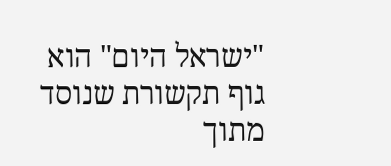"ישראל היום" הוא גוף תקשורת שנוסד מתוך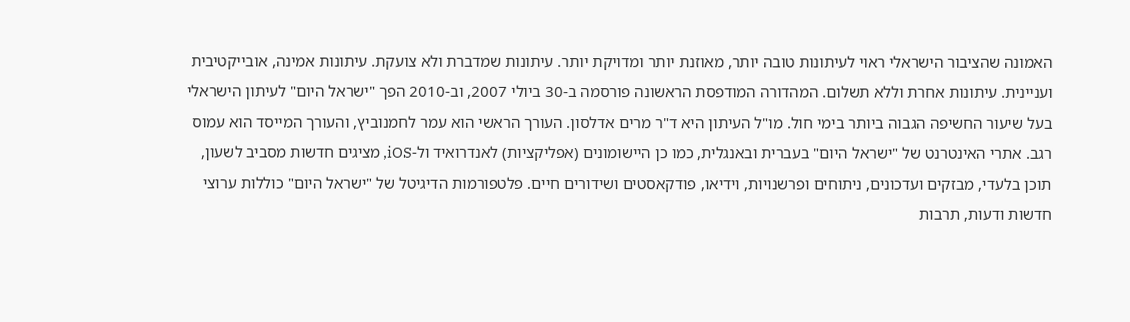האמונה שהציבור הישראלי ראוי לעיתונות טובה יותר, מאוזנת יותר ומדויקת יותר. עיתונות שמדברת ולא צועקת. עיתונות אמינה, אובייקטיבית ועניינית. עיתונות אחרת וללא תשלום. המהדורה המודפסת הראשונה פורסמה ב-30 ביולי 2007, וב-2010 הפך "ישראל היום" לעיתון הישראלי בעל שיעור החשיפה הגבוה ביותר בימי חול. מו"ל העיתון היא ד"ר מרים אדלסון. העורך הראשי הוא עמר לחמנוביץ, והעורך המייסד הוא עמוס רגב. אתרי האינטרנט של "ישראל היום" בעברית ובאנגלית, כמו כן היישומונים (אפליקציות) לאנדרואיד ול-iOS, מציגים חדשות מסביב לשעון, תוכן בלעדי, מבזקים ועדכונים, ניתוחים ופרשנויות, וידיאו, פודקאסטים ושידורים חיים. פלטפורמות הדיגיטל של "ישראל היום" כוללות ערוצי חדשות ודעות, תרבות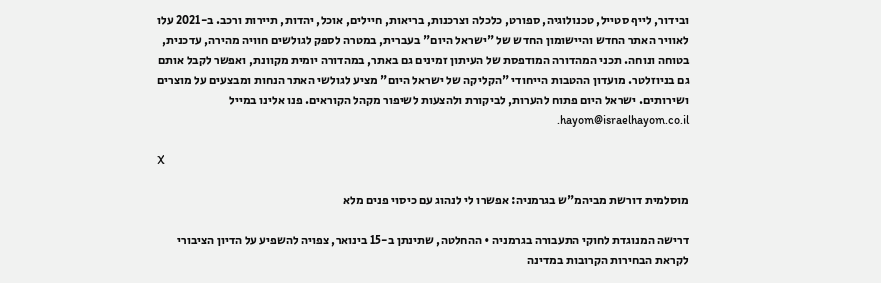ובידור, לייף סטייל, טכנולוגיה, ספורט, כלכלה וצרכנות, בריאות, חיילים, אוכל, יהדות, תיירות ורכב. ב-2021 עלו לאוויר האתר החדש והיישומון החדש של "ישראל היום" בעברית, במטרה לספק לגולשים חוויה מהירה, עדכנית, בטוחה ונוחה. תכני המהדורה המודפסת של העיתון זמינים גם באתר, במהדורה יומית מקוונת, ואפשר לקבל אותם גם בניוזלטר. מועדון ההטבות הייחודי "הקליקה של ישראל היום" מציע לגולשי האתר הנחות ומבצעים על מוצרים ושירותים. ישראל היום פתוח להערות, לביקורת ולהצעות לשיפור מקהל הקוראים. פנו אלינו במייל hayom@israelhayom.co.il.

X

מוסלמית דורשת מביהמ"ש בגרמניה: אפשרו לי לנהוג עם כיסוי פנים מלא

דרישה המנוגדת לחוקי התעבורה בגרמניה • ההחלטה, שתינתן ב-15 בינואר, צפויה להשפיע על הדיון הציבורי לקראת הבחירות הקרובות במדינה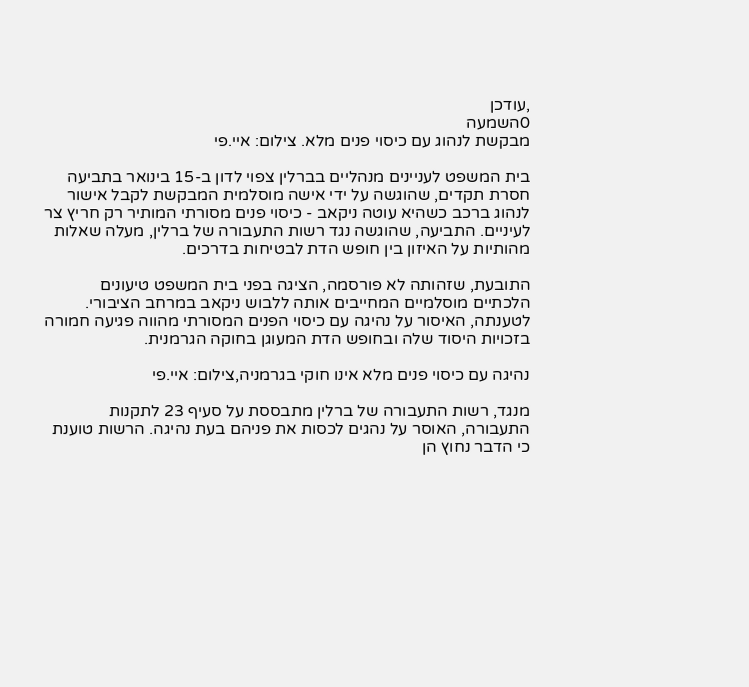,עודכן
0השמעה
מבקשת לנהוג עם כיסוי פנים מלא. צילום: איי.פי

בית המשפט לעניינים מנהליים בברלין צפוי לדון ב-15 בינואר בתביעה חסרת תקדים, שהוגשה על ידי אישה מוסלמית המבקשת לקבל אישור לנהוג ברכב כשהיא עוטה ניקאב - כיסוי פנים מסורתי המותיר רק חריץ צר לעיניים. התביעה, שהוגשה נגד רשות התעבורה של ברלין, מעלה שאלות מהותיות על האיזון בין חופש הדת לבטיחות בדרכים.

התובעת, שזהותה לא פורסמה, הציגה בפני בית המשפט טיעונים הלכתיים מוסלמיים המחייבים אותה ללבוש ניקאב במרחב הציבורי. לטענתה, האיסור על נהיגה עם כיסוי הפנים המסורתי מהווה פגיעה חמורה בזכויות היסוד שלה ובחופש הדת המעוגן בחוקה הגרמנית.

נהיגה עם כיסוי פנים מלא אינו חוקי בגרמניה,צילום: איי.פי

מנגד, רשות התעבורה של ברלין מתבססת על סעיף 23 לתקנות התעבורה, האוסר על נהגים לכסות את פניהם בעת נהיגה. הרשות טוענת כי הדבר נחוץ הן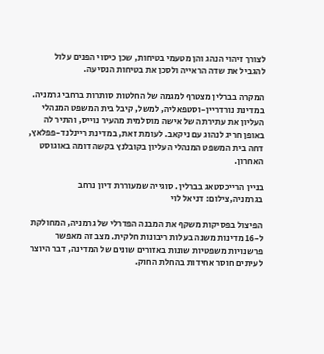לצורך זיהוי הנהג והן מטעמי בטיחות, שכן כיסוי הפנים עלול להגביל את שדה הראייה ולסכן את בטיחות הנסיעה.

המקרה בברלין מצטרף למגמה של החלטות סותרות ברחבי גרמניה. במדינת נורדריין-וסטפאליה, למשל, קיבל בית המשפט המנהלי העליון את עתירתה של אישה מוסלמית מהעיר נוייס, והתיר לה באופן חריג לנהוג עם ניקאב. לעומת זאת, במדינת ריינלנד-פפלאץ, דחה בית המשפט המנהלי העליון בקובלנץ בקשה דומה באוגוסט האחרון.

בניין הרייכסטאג בברלין. סוגייה שמעוררת דיון נרחב בגרמניה,צילום: דניאל לוי

הפיצול בפסיקות משקף את המבנה הפדרלי של גרמניה, המחולקת ל-16 מדינות משנה בעלות ריבונות חלקית. מצב זה מאפשר פרשנויות משפטיות שונות באזורים שונים של המדינה, דבר היוצר לעיתים חוסר אחידות בהחלת החוק.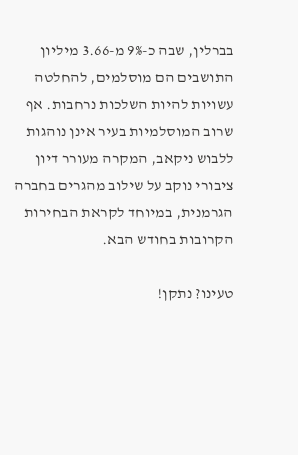בברלין, שבה כ-9% מ-3.66 מיליון התושבים הם מוסלמים, להחלטה עשויות להיות השלכות נרחבות. אף שרוב המוסלמיות בעיר אינן נוהגות ללבוש ניקאב, המקרה מעורר דיון ציבורי נוקב על שילוב מהגרים בחברה הגרמנית, במיוחד לקראת הבחירות הקרובות בחודש הבא.

טעינו? נתקן!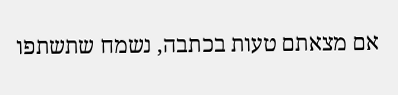אם מצאתם טעות בכתבה, נשמח שתשתפו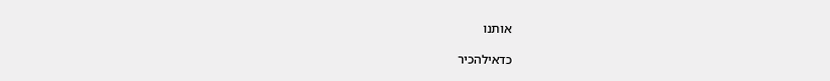אותנו

כדאילהכיר